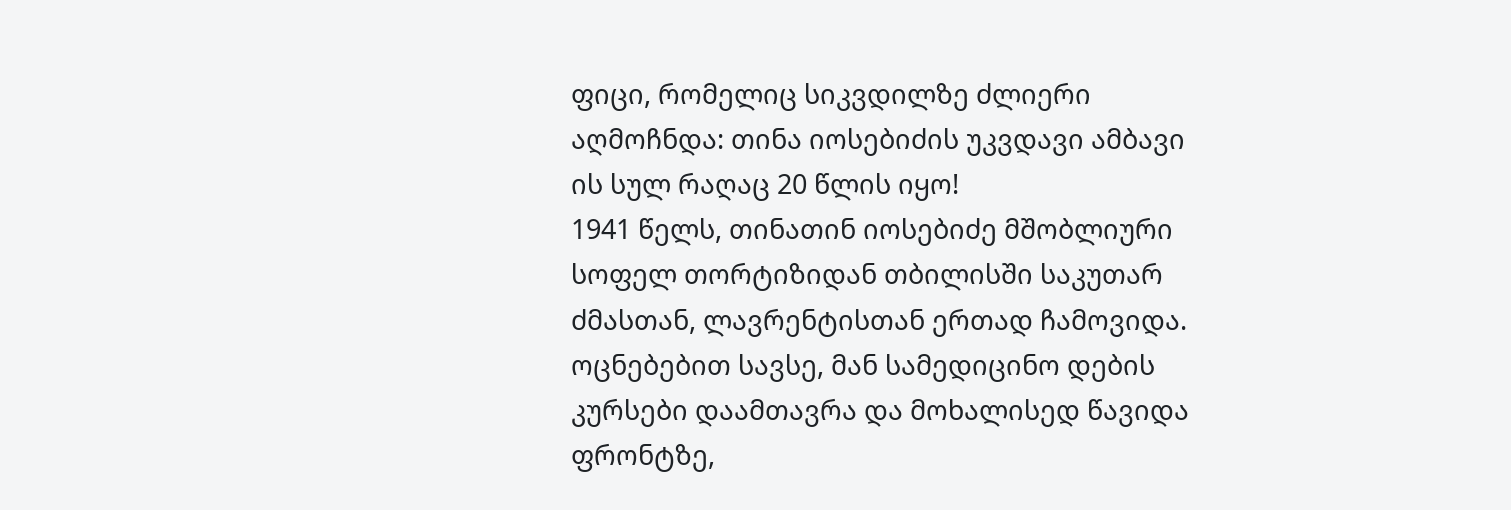ფიცი, რომელიც სიკვდილზე ძლიერი აღმოჩნდა: თინა იოსებიძის უკვდავი ამბავი
ის სულ რაღაც 20 წლის იყო!
1941 წელს, თინათინ იოსებიძე მშობლიური სოფელ თორტიზიდან თბილისში საკუთარ ძმასთან, ლავრენტისთან ერთად ჩამოვიდა. ოცნებებით სავსე, მან სამედიცინო დების კურსები დაამთავრა და მოხალისედ წავიდა ფრონტზე,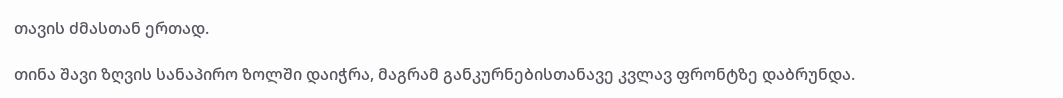თავის ძმასთან ერთად.

თინა შავი ზღვის სანაპირო ზოლში დაიჭრა, მაგრამ განკურნებისთანავე კვლავ ფრონტზე დაბრუნდა.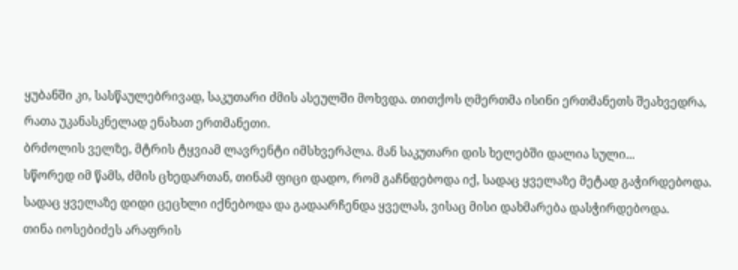ყუბანში კი, სასწაულებრივად, საკუთარი ძმის ასეულში მოხვდა. თითქოს ღმერთმა ისინი ერთმანეთს შეახვედრა, რათა უკანასკნელად ენახათ ერთმანეთი.
ბრძოლის ველზე, მტრის ტყვიამ ლავრენტი იმსხვერპლა. მან საკუთარი დის ხელებში დალია სული...
სწორედ იმ წამს, ძმის ცხედართან, თინამ ფიცი დადო, რომ გაჩნდებოდა იქ, სადაც ყველაზე მეტად გაჭირდებოდა. სადაც ყველაზე დიდი ცეცხლი იქნებოდა და გადაარჩენდა ყველას, ვისაც მისი დახმარება დასჭირდებოდა.
თინა იოსებიძეს არაფრის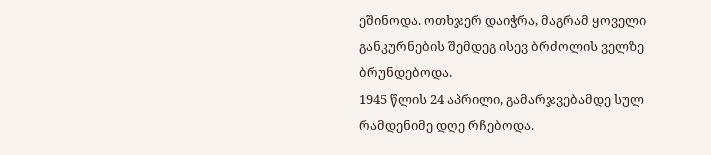ეშინოდა. ოთხჯერ დაიჭრა, მაგრამ ყოველი განკურნების შემდეგ ისევ ბრძოლის ველზე ბრუნდებოდა.
1945 წლის 24 აპრილი, გამარჯვებამდე სულ რამდენიმე დღე რჩებოდა.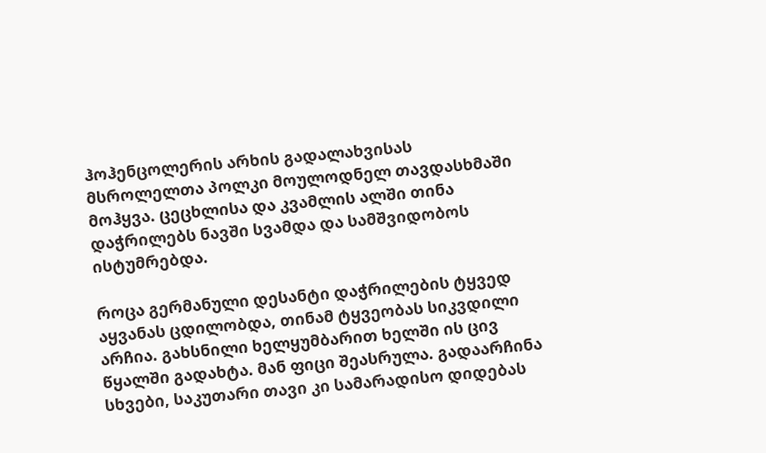ჰოჰენცოლერის არხის გადალახვისას მსროლელთა პოლკი მოულოდნელ თავდასხმაში მოჰყვა. ცეცხლისა და კვამლის ალში თინა დაჭრილებს ნავში სვამდა და სამშვიდობოს ისტუმრებდა.

როცა გერმანული დესანტი დაჭრილების ტყვედ აყვანას ცდილობდა, თინამ ტყვეობას სიკვდილი არჩია. გახსნილი ხელყუმბარით ხელში ის ცივ წყალში გადახტა. მან ფიცი შეასრულა. გადაარჩინა სხვები, საკუთარი თავი კი სამარადისო დიდებას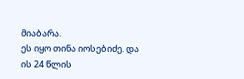მიაბარა.
ეს იყო თინა იოსებიძე. და ის 24 წლის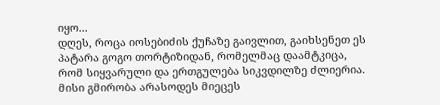იყო...
დღეს, როცა იოსებიძის ქუჩაზე გაივლით, გაიხსენეთ ეს პატარა გოგო თორტიზიდან, რომელმაც დაამტკიცა, რომ სიყვარული და ერთგულება სიკვდილზე ძლიერია.
მისი გმირობა არასოდეს მიეცეს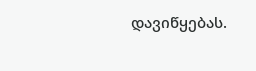დავიწყებას.